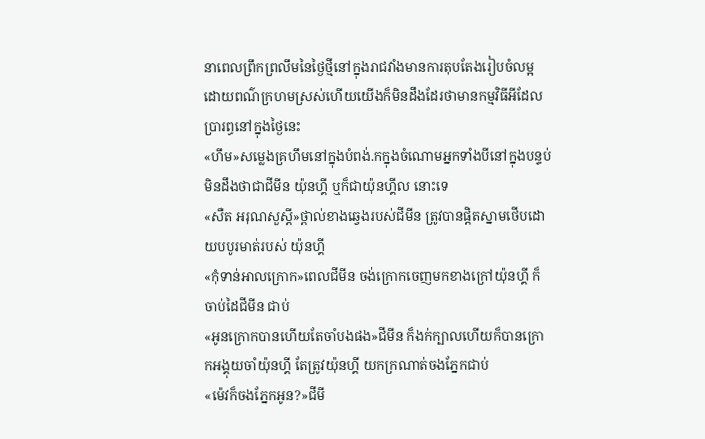នាពេលព្រឹកព្រលឹមនៃថ្ងៃថ្មីនៅក្នុងរាជវាំងមានការតុបតែងរៀបចំលម្អដោយពណ៌ក្រហមស្រស់ហើយយើងក៏មិនដឹងដែរថាមានកម្មវិធីអីដែលប្រារព្ធនៅក្នុងថ្ងៃនេះ
«ហឹម»សម្លេងគ្រហឹមនៅក្នុងបំពង់.កក្នុងចំណោមអ្នកទាំងបីនៅក្នុងបន្ទប់មិនដឹងថាជាជីមីន យ៉ុនហ្គី ឬក៏ជាយ៉ុនហ្គីល នោះទេ
«សឺត អរុណសួស្តី»ថ្ពាល់ខាងឆ្វេងរបស់ជីមីន ត្រូវបានផ្តិតស្នាមថើបដោយបបូរមាត់របស់ យ៉ុនហ្គី
«កុំទាន់អាលក្រោក»ពេលជីមីន ចង់ក្រោកចេញមកខាងក្រៅយ៉ុនហ្គី ក៏ចាប់ដៃជីមីន ជាប់
«អូនក្រោកបានហើយតែចាំបងផង»ជីមីន ក៏ងក់ក្បាលហើយក៏បានក្រោកអង្គុយចាំយ៉ុនហ្គី តែត្រូវយ៉ុនហ្គី យកក្រណាត់ចងភ្នែកជាប់
«ម៉េវក៏ចងភ្នែកអូន?»ជីមី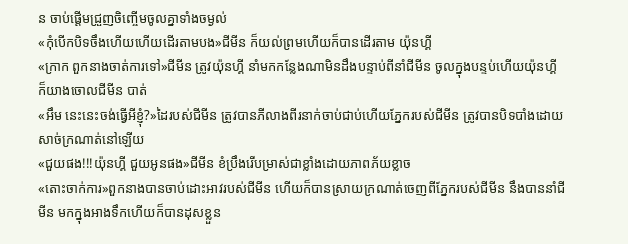ន ចាប់ផ្តើមជ្រួញចិញ្ចើមចូលគ្នាទាំងចម្ងល់
«កុំបើកបិទចឹងហើយហើយដើរតាមបង»ជីមីន ក៏យល់ព្រមហើយក៏បានដើរតាម យ៉ុនហ្គី
«ក្រាក ពួកនាងចាត់ការទៅ»ជីមីន ត្រូវយ៉ុនហ្គី នាំមកកន្លែងណាមិនដឹងបន្ទាប់ពីនាំជីមីន ចូលក្នុងបន្ទប់ហើយយ៉ុនហ្គី ក៏យាងចោលជីមីន បាត់
«អឹម នេះនេះចង់ធ្វើអីខ្ញុំ?»ដៃរបស់ជីមីន ត្រូវបានភីលាងពីរនាក់ចាប់ជាប់ហើយភ្នែករបស់ជីមីន ត្រូវបានបិទបាំងដោយសាច់ក្រណាត់នៅឡើយ
«ជួយផង!!!យ៉ុនហ្គី ជួយអូនផង»ជីមីន ខំប្រឹងរើបម្រាស់ជាខ្លាំងដោយភាពភ័យខ្លាច
«តោះចាក់ការ»ពួកនាងបានចាប់ដោះអាវរបស់ជីមីន ហើយក៏បានស្រាយក្រណាត់ចេញពីភ្នែករបស់ជីមីន នឹងបាននាំជីមីន មកក្នុងអាងទឹកហើយក៏បានដុសខ្លួន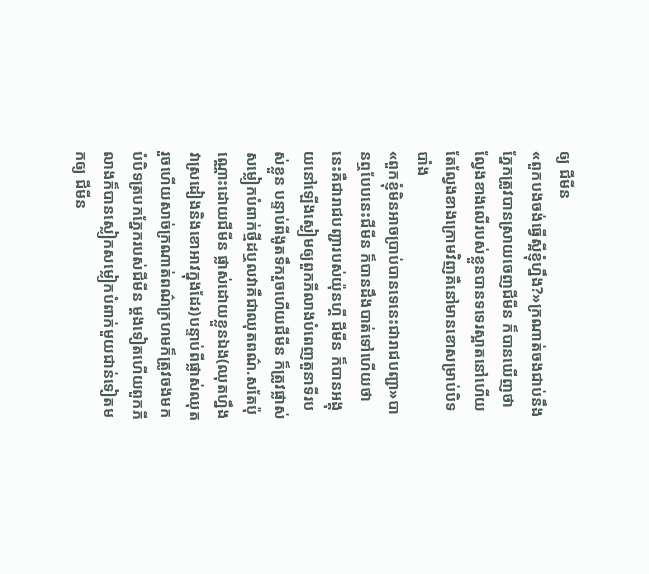ឲ្យ ជីមីន
«ពួកបងចង់ធ្វើស្អីខ្ញុំហ្នឹង?»ក្រណាត់ចងជាប់នឹងភ្នែកត្រូវបានស្រាយចេញជីមីន ក៏បានឃើញថាល្វែងខាងលើរបស់ខ្លួនបានទទេរស្អាតនៅហើយតែល្វែងខាងក្រោមវិញគឺនៅមានខោសម្រាប់បិទបាំង
«ពួកខ្ញុំមិនអាចប្រាប់បានទេនេះជារាជបញ្ជា»បានឮបែបនេះជីមីន ក៏បានដឹងបាត់ទៅហើយថានេះគឺជារាជបញ្ជារបស់យ៉ុនហ្គី ជីមីន ក៏បានអង្គុយនៅឡើងស្ងៀមឲ្យពួកភីលាងបំពេញតួនាទីរបស់ខ្លួន បន្ទាប់ពីងូតទឹករួចហើយជីមីន ក៏ត្រូវផ្លាស់សម្លៀកបំពាក់ថ្មីដឬលវាគឺជាឈុតពណ៌.សតែប៉ុណ្ណោះដោយជីមីន ផ្លាស់ដោយខ្លួនឯង(ឈុតហ្នឹងវាស្រដៀងនិងខោអាវក្នុងដែរ)បន្ទាប់ពីផ្លាស់ឈុតរួចហើយសាច់ក្រណាត់ពណ៌ក្រហមក៏ត្រូវចងមកបំបិទត្របកភ្នែករបស់ជីមីន ម្តងទៀតហើយពួកភីលាងក៏បានស្លៀកសម្លៀកបំពាក់មួយជាន់ទៀតមកឲ្យ ជីមីន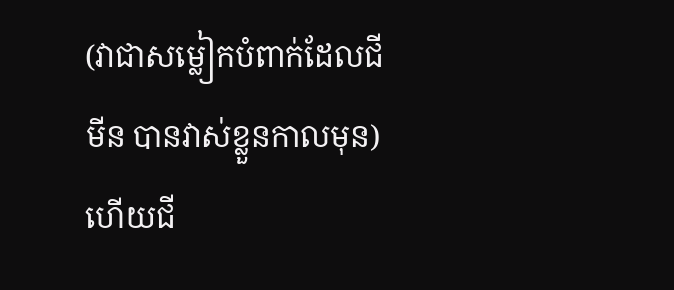(វាជាសម្លៀកបំពាក់ដែលជីមីន បានវាស់ខ្លួនកាលមុន)ហើយជី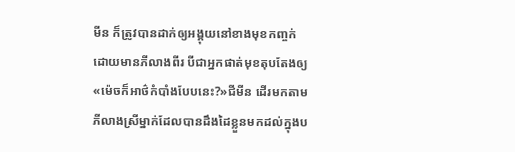មីន ក៏ត្រូវបានដាក់ឲ្យអង្គុយនៅខាងមុខកញ្ចក់ដោយមានភីលាងពីរ បីជាអ្នកផាត់មុខតុបតែងឲ្យ
«ម៉េចក៏អាថ៌កំបាំងបែបនេះ?»ជីមីន ដើរមកតាមភីលាងស្រីម្នាក់ដែលបានដឹងដៃខ្លួនមកដល់ក្នុងប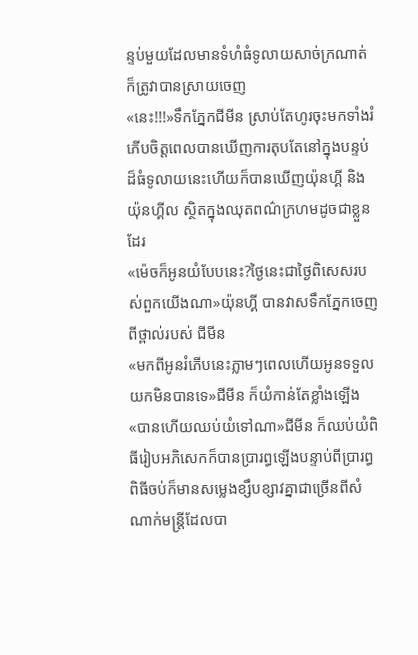ន្ទប់មួយដែលមានទំហំធំទូលាយសាច់ក្រណាត់ក៏ត្រូវាបានស្រាយចេញ
«នេះ!!!»ទឹកភ្នែកជីមីន ស្រាប់តែហូរចុះមកទាំងរំភើបចិត្តពេលបានឃើញការតុបតែនៅក្នុងបន្ទប់ដ៏ធំទូលាយនេះហើយក៏បានឃើញយ៉ុនហ្គី និងយ៉ុនហ្គីល ស្ថិតក្នុងឈុតពណ៌ក្រហមដូចជាខ្លួនដែរ
«ម៉េចក៏អូនយំបែបនេះ?ថ្ងៃនេះជាថ្ងៃពិសេសរបស់ពួកយើងណា»យ៉ុនហ្គី បានវាសទឹកភ្នែកចេញពីថ្ពាល់របស់ ជីមីន
«មកពីអូនរំភើបនេះភ្លាមៗពេលហើយអូនទទួលយកមិនបានទេ»ជីមីន ក៏យំកាន់តែខ្លាំងឡើង
«បានហើយឈប់យំទៅណា»ជីមីន ក៏ឈប់យំពិធីរៀបអភិសេកក៏បានប្រារព្ធឡើងបន្ទាប់ពីប្រារព្ធពិធីចប់ក៏មានសម្លេងខ្សឹបខ្សាវគ្នាជាច្រើនពីសំណាក់មន្ត្រីដែលបា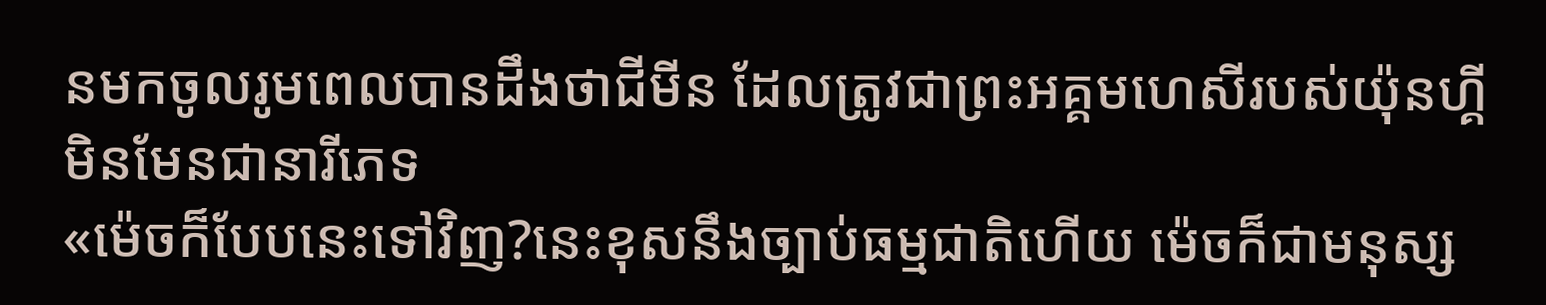នមកចូលរូមពេលបានដឹងថាជីមីន ដែលត្រូវជាព្រះអគ្គមហេសីរបស់យ៉ុនហ្គី មិនមែនជានារីភេទ
«ម៉េចក៏បែបនេះទៅវិញ?នេះខុសនឹងច្បាប់ធម្មជាតិហើយ ម៉េចក៏ជាមនុស្ស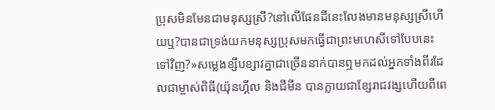ប្រុសមិនមែនជាមនុស្សស្រី?នៅលើផែនដីនេះលែងមានមនុស្សស្រីហើយឬ?បានជាទ្រង់យកមនុស្សប្រុសមកធ្វើជាព្រះមហេសីទៅបែបនេះទៅវិញ?»សម្លេងខ្សឹបខ្សាវគ្នាជាច្រើននាក់បានឮមកដល់អ្នកទាំងពីរដែលជាម្ចាស់ពិធី(យ៉ុនហ្គីល និងជីមីន បានក្លាយជាខ្សែរាជវង្សហើយពីពេ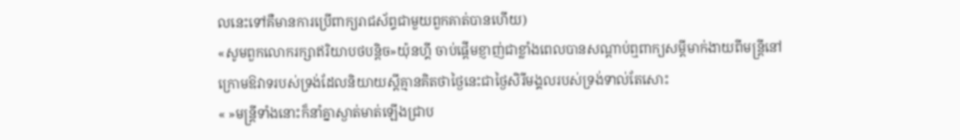លនេះទៅគឺមានការប្រើពាក្យរាជស័ព្ទជាមួយពួកគាត់បានហើយ)
«សូមពួកលោករក្សាឥរិយាបថបន្តិច»យ៉ុនហ្គី ចាប់ផ្តើមខ្ញាញ់ជាខ្លាំងពេលបានសណ្តាប់ឮពាក្យសម្តីមាក់ងាយពីមន្ត្រីនៅក្រោមឱវាទរបស់ទ្រង់ដែលនិយាយស្តីគ្មានគិតថាថ្ងៃនេះជាថ្ងៃសិរីមង្គលរបស់ទ្រង់ទាល់តែសោះ
« »មន្រ្តីទាំងនោះក៏នាំគ្នាស្ងាត់មាត់ឡើងជ្រាប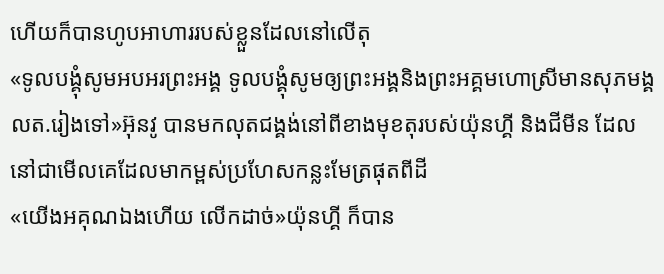ហើយក៏បានហូបអាហាររបស់ខ្លួនដែលនៅលើតុ
«ទូលបង្គុំសូមអបអរព្រះអង្គ ទូលបង្គុំសូមឲ្យព្រះអង្គនិងព្រះអគ្គមហេាស្រីមានសុភមង្គលត.រៀងទៅ»អ៊ុនវូ បានមកលុតជង្គង់នៅពីខាងមុខតុរបស់យ៉ុនហ្គី និងជីមីន ដែលនៅជាមើលគេដែលមាកម្ពស់ប្រហែសកន្លះមែត្រផុតពីដី
«យើងអគុណឯងហើយ លើកដាច់»យ៉ុនហ្គី ក៏បាន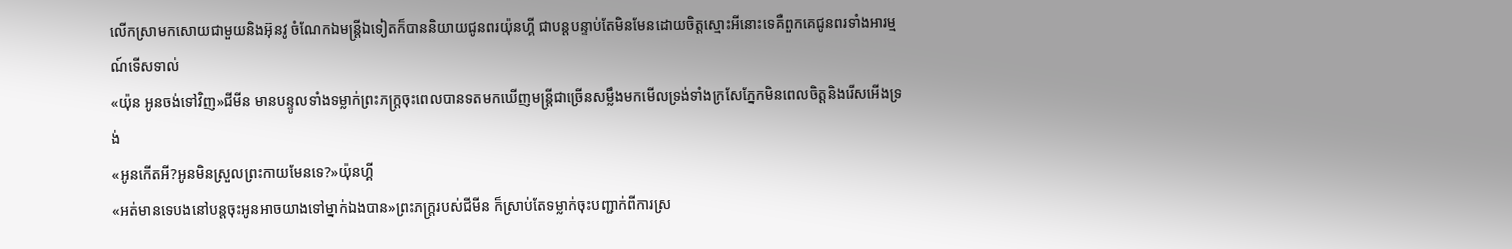លើកស្រាមកសោយជាមួយនិងអ៊ុនវូ ចំណែកឯមន្រ្តីឯទៀតក៏បាននិយាយជូនពរយ៉ុនហ្គី ជាបន្តបន្ទាប់តែមិនមែនដោយចិត្តស្មោះអីនោះទេគឺពួកគេជូនពរទាំងអារម្មណ៍ទើសទាល់
«យ៉ុន អូនចង់ទៅវិញ»ជីមីន មានបន្ទូលទាំងទម្លាក់ព្រះភក្ត្រចុះពេលបានទតមកឃើញមន្រ្តីជាច្រើនសម្លឹងមកមើលទ្រង់ទាំងក្រសែភ្នែកមិនពេលចិត្តនិងរើសអើងទ្រង់
«អូនកើតអី?អូនមិនស្រួលព្រះកាយមែនទេ?»យ៉ុនហ្គី
«អត់មានទេបងនៅបន្តចុះអូនអាចយាងទៅម្នាក់ឯងបាន»ព្រះភក្ត្ររបស់ជីមីន ក៏ស្រាប់តែទម្លាក់ចុះបញ្ជាក់ពីការស្រ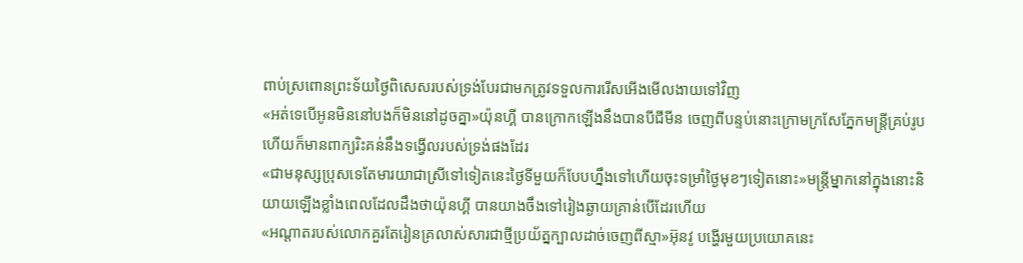ពាប់ស្រពោនព្រះទ័យថ្ងៃពិសេសរបស់ទ្រង់បែរជាមកត្រូវទទួលការរើសអើងមើលងាយទៅវិញ
«អត់ទេបើអូនមិននៅបងក៏មិននៅដូចគ្នា»យ៉ុនហ្គី បានក្រោកឡើងនឹងបានបីជីមីន ចេញពីបន្ទប់នោះក្រោមក្រសែភ្នែកមន្រ្តីគ្រប់រូបហើយក៏មានពាក្យរិះគន់នឹងទង្វើលរបស់ទ្រង់ផងដែរ
«ជាមនុស្សប្រុសទេតែមារយាជាស្រីទៅទៀតនេះថ្ងៃទីមួយក៏បែបហ្នឹងទៅហើយចុះទម្រាំថ្ងៃមុខៗទៀតនោះ»មន្រ្តីម្នាកនៅក្នុងនោះនិយាយឡើងខ្លាំងពេលដែលដឹងថាយ៉ុនហ្គី បានយាងចឹងទៅរៀងឆ្ងាយគ្រាន់បើដែរហើយ
«អណ្តាតរបស់លោកគួរតែរៀនគ្រលាស់សារជាថ្មីប្រយ័ត្នក្បាលដាច់ចេញពីស្មា»អ៊ុនវូ បង្ហើរមួយប្រយោគនេះ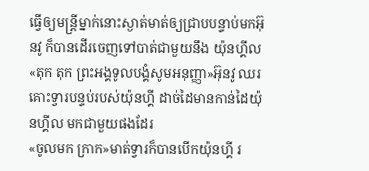ធ្វើឲ្យមន្ត្រីម្នាក់នោះស្ងាត់មាត់ឲ្យជ្រាបបន្ទាប់មកអ៊ុនវូ ក៏បានដើរចេញទៅបាត់ជាមួយនឹង យ៉ុនហ្គីល
«តុក តុក ព្រះអង្គទូលបង្គំសូមអនុញ្ញា»អ៊ុនវូ ឈរគោះទ្វារបន្ទប់របស់យ៉ុនហ្គី ដាច់ដៃមានកាន់ដៃយ៉ុនហ្គីល មកជាមួយផងដែរ
«ចូលមក ក្រាក»មាត់ទ្វារក៏បានបើកយ៉ុនហ្គី រ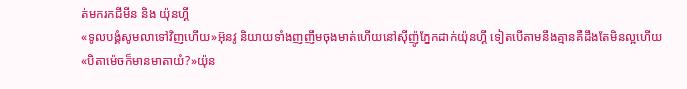ត់មករកជីមីន និង យ៉ុនហ្គី
«ទូលបង្គំសូមលាទៅវិញហើយ»អ៊ុនវូ និយាយទាំងញញឹមចុងមាត់ហើយនៅសុីញ៉ូភ្នែកដាក់យ៉ុនហ្គី ទៀតបើតាមនឹងគ្មានគឺដឹងតែមិនល្អហើយ
«បិតាម៉េចក៏មានមាតាយំ?»យ៉ុន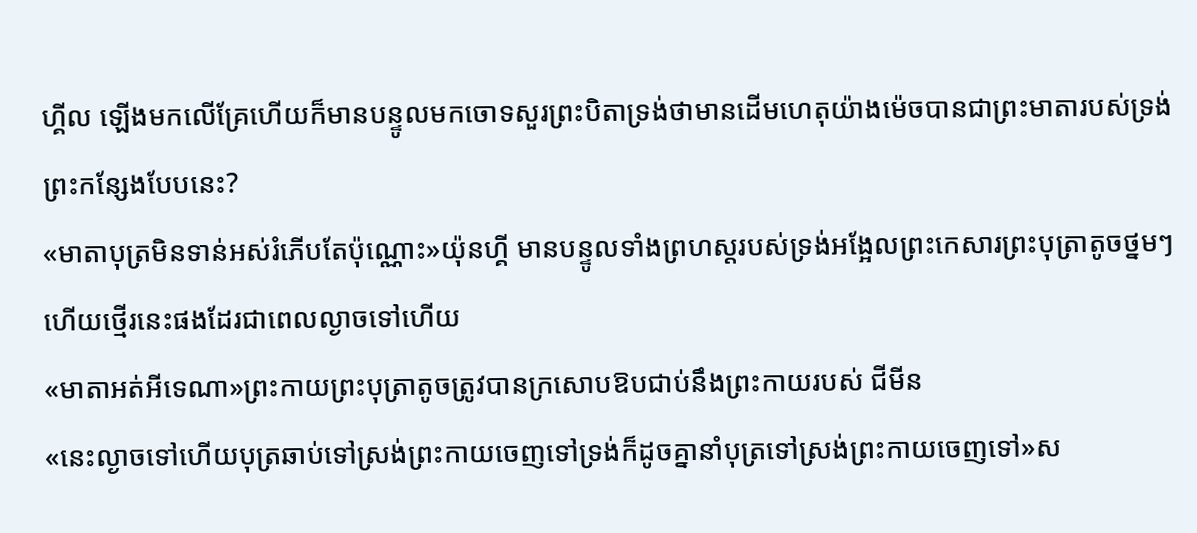ហ្គីល ឡើងមកលើគ្រែហើយក៏មានបន្ទូលមកចោទសួរព្រះបិតាទ្រង់ថាមានដើមហេតុយ៉ាងម៉េចបានជាព្រះមាតារបស់ទ្រង់ព្រះកន្សែងបែបនេះ?
«មាតាបុត្រមិនទាន់អស់រំភើបតែប៉ុណ្ណោះ»យ៉ុនហ្គី មានបន្ទូលទាំងព្រហស្តរបស់ទ្រង់អង្អែលព្រះកេសារព្រះបុត្រាតូចថ្នមៗហើយថ្មើរនេះផងដែរជាពេលល្ងាចទៅហើយ
«មាតាអត់អីទេណា»ព្រះកាយព្រះបុត្រាតូចត្រូវបានក្រសោបឱបជាប់នឹងព្រះកាយរបស់ ជីមីន
«នេះល្ងាចទៅហើយបុត្រឆាប់ទៅស្រង់ព្រះកាយចេញទៅទ្រង់ក៏ដូចគ្នានាំបុត្រទៅស្រង់ព្រះកាយចេញទៅ»ស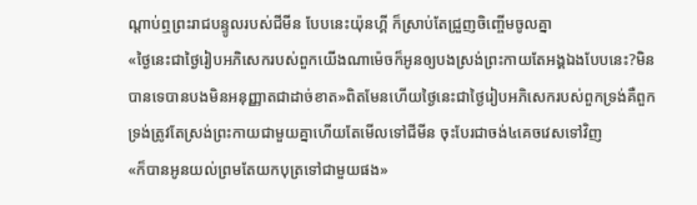ណ្តាប់ឮព្រះរាជបន្ទូលរបស់ជីមីន បែបនេះយ៉ុនហ្គី ក៏ស្រាប់តែជ្រួញចិញ្ចើមចូលគ្នា
«ថ្ងៃនេះជាថ្ងៃរៀបអភិសេករបស់ពួកយើងណាម៉េចក៏អូនឲ្យបងស្រង់ព្រះកាយតែអង្គឯងបែបនេះ?មិនបានទេបានបងមិនអនុញ្ញាតជាដាច់ខាត»ពិតមែនហើយថ្ងៃនេះជាថ្ងៃរៀបអភិសេករបស់ពួកទ្រង់គឺពួកទ្រង់ត្រូវតែស្រង់ព្រះកាយជាមួយគ្នាហើយតែមើលទៅជីមីន ចុះបែរជាចង់៤គេចវេសទៅវិញ
«ក៏បានអូនយល់ព្រមតែយកបុត្រទៅជាមួយផង»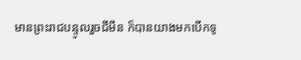មានព្រះរាជបន្ទូលរួចជីមីន ក៏បានយាងមកបើកទូ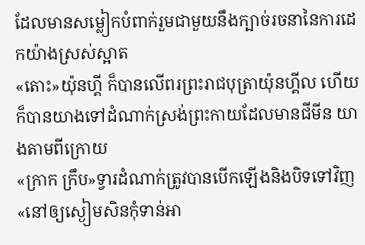ដែលមានសម្លៀកបំពាក់រួមជាមួយនឹងក្បាច់រចនានៃការដេកយ៉ាងស្រស់ស្អាត
«តោះ»យ៉ុនហ្គី ក៏បានលើពរព្រះរាជបុត្រាយ៉ុនហ្គីល ហើយក៏បានយាងទៅដំណាក់ស្រង់ព្រះកាយដែលមានជីមីន យាងតាមពីក្រោយ
«ក្រាក ក្រឹប»ទ្វារដំណាក់ត្រូវបានបើកឡើងនិងបិទទៅវិញ
«នៅឲ្យស្ងៀមសិនកុំទាន់អា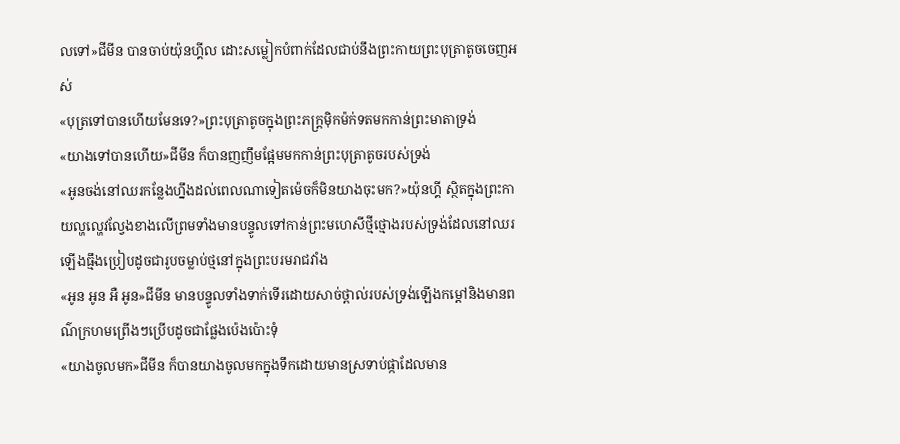លទៅ»ជីមីន បានចាប់យ៉ុនហ្គីល ដោះសម្លៀកបំពាក់ដែលជាប់នឹងព្រះកាយព្រះបុត្រាតូចចេញអស់
«បុត្រទៅបានហើយមែនទេ?»ព្រះបុត្រាតូចក្នុងព្រះភក្ត្រម៉ិកម៉ក់ទតមកកាន់ព្រះមាតាទ្រង់
«យាងទៅបានហើយ»ជីមីន ក៏បានញញឹមផ្អែមមកកាន់ព្រះបុត្រាតូចរបស់ទ្រង់
«អូនចង់នៅឈរកន្លែងហ្នឹងដល់ពេលណាទៀតម៉េចក៏មិនយាងចុះមក?»យ៉ុនហ្គី ស្ថិតក្នុងព្រះកាយល្ហល្ហេវល្វែងខាងលើព្រមទាំងមានបន្ទូលទៅកាន់ព្រះមហេសីថ្មីថ្មោងរបស់ទ្រង់ដែលនៅឈរឡើងធ្មឹងប្រៀបដូចជារូបចម្លាប់ថ្មនៅក្នុងព្រះបរមរាជវាំង
«អូន អូន អឺ អូន»ជីមីន មានបន្ទូលទាំងទាក់ទើរដោយសាច់ថ្ពាល់របស់ទ្រង់ឡើងកម្តៅនិងមានពណ៌ក្រហមព្រើងៗប្រើបដូចជាផ្លែងប៉េងប៉ោះទុំ
«យាងចូលមក»ជីមីន ក៏បានយាងចូលមកក្នុងទឹកដោយមានស្រទាប់ផ្កាដែលមាន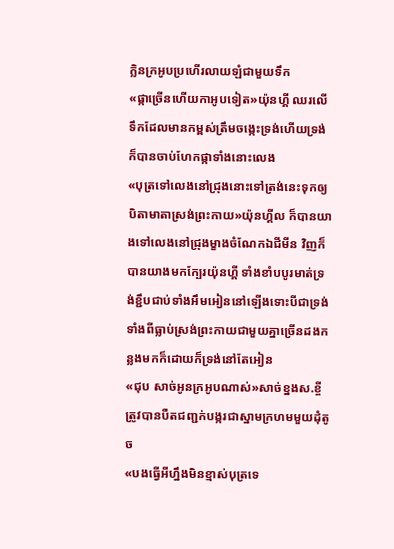ក្លិនក្រអូបប្រហើរលាយឡំជាមួយទឹក
«ផ្កាច្រើនហើយកាអូបទៀត»យ៉ុនហ្គី ឈរលើទឹកដែលមានកម្ពស់ត្រឹមចង្កេះទ្រង់ហើយទ្រង់ក៏បានចាប់ហែកផ្កាទាំងនោះលេង
«បុត្រទៅលេងនៅជ្រុងនោះទៅត្រង់នេះទុកឲ្យបិតាមាតាស្រង់ព្រះកាយ»យ៉ុនហ្គីល ក៏បានយាងទៅលេងនៅជ្រុងម្ខាងចំណែកឯជីមីន វិញក៏បានយាងមកក្បែរយ៉ុនហ្គី ទាំងខាំបបូរមាត់ទ្រង់ខ្ជឹបជាប់ទាំងអឹមអៀននៅឡើងទោះបីជាទ្រង់ទាំងពីធ្លាប់ស្រង់ព្រះកាយជាមួយគ្នាច្រើនដងកន្លងមកក៏ដោយក៏ទ្រង់នៅតែអៀន
«ជុប សាច់អូនក្រអូបណាស់»សាច់ខ្នងស.ខ្ចីត្រូវបានបឺតជញ្ជក់បង្ករជាស្នាមក្រហមមួយដុំតូច
«បងធ្វើអីហ្នឹងមិនខ្មាស់បុត្រទេ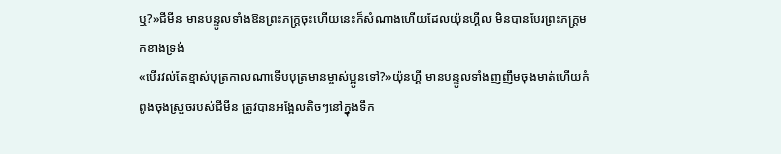ឬ?»ជីមីន មានបន្ទូលទាំងឱនព្រះភក្ត្រចុះហើយនេះក៏សំណាងហើយដែលយ៉ុនហ្គីល មិនបានបែរព្រះភក្ត្រមកខាងទ្រង់
«បើរវល់តែខ្មាស់បុត្រកាលណាទើបបុត្រមានម្ចាស់ប្អូនទៅ?»យ៉ុនហ្គី មានបន្ទូលទាំងញញឹមចុងមាត់ហើយកំពូងចុងស្រួចរបស់ជីមីន ត្រូវបានអង្អែលតិចៗនៅក្នុងទឹក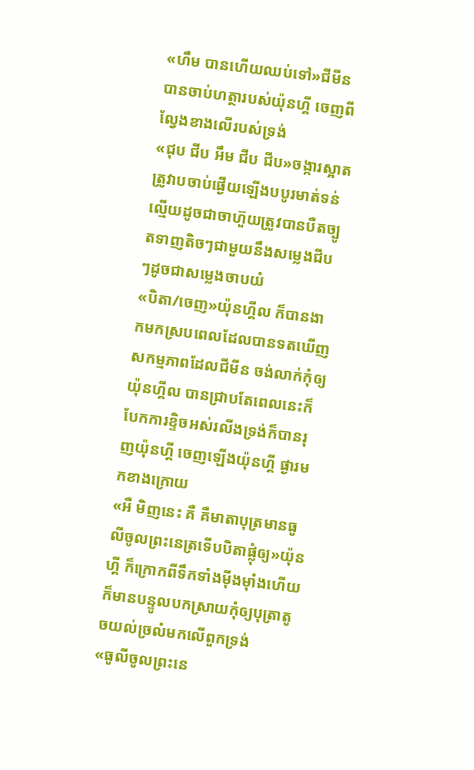«ហឹម បានហើយឈប់ទៅ»ជីមីន បានចាប់ហត្ថារបស់យ៉ុនហ្គី ចេញពីល្វែងខាងលើរបស់ទ្រង់
«ជុប ជីប អឹម ជីប ជីប»ចង្ការស្អាតត្រូវាបចាប់ផ្ងើយឡើងបបូរមាត់ទន់ល្មើយដូចជាចាហ៊ួយត្រូវបានបឺតច្បូតទាញតិចៗជាមួយនឹងសម្លេងជីបៗដូចជាសម្លេងចាបយំ
«បិតា/ចេញ»យ៉ុនហ្គីល ក៏បានងាកមកស្របពេលដែលបានទតឃើញសកម្មភាពដែលជីមីន ចង់លាក់កុំឲ្យយ៉ុនហ្គីល បានជ្រាបតែពេលនេះក៏បែកការខ្ទិចអស់រលីងទ្រង់ក៏បានរុញយ៉ុនហ្គី ចេញឡើងយ៉ុនហ្គី ផ្ងារមកខាងក្រោយ
«អឺ មិញនេះ គឺ គឺមាតាបុត្រមានធូលីចូលព្រះនេត្រទើបបិតាផ្លុំឲ្យ»យ៉ុនហ្គី ក៏ក្រោកពីទឹកទាំងម៉ីងម៉ាំងហើយក៏មានបន្ទូលបកស្រាយកុំឲ្យបុត្រាតូចយល់ច្រលំមកលើពួកទ្រង់
«ធូលីចូលព្រះនេ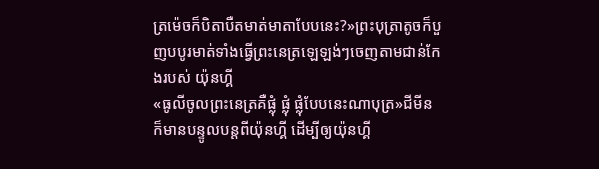ត្រម៉េចក៏បិតាបឺតមាត់មាតាបែបនេះ?»ព្រះបុត្រាតូចក៏បួញបបូរមាត់ទាំងធ្វើព្រះនេត្រឡេឡង់ៗចេញតាមជាន់កែងរបស់ យ៉ុនហ្គី
«ធូលីចូលព្រះនេត្រគឺផ្លុំ ផ្លុំ ផ្លុំបែបនេះណាបុត្រ»ជីមីន ក៏មានបន្ទូលបន្តពីយ៉ុនហ្គី ដើម្បីឲ្យយ៉ុនហ្គី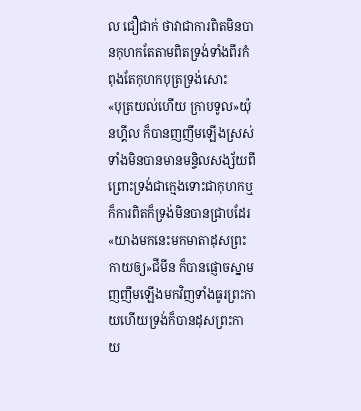ល ជឿជាក់ ថាវាជាការពិតមិនបានកុហកតែតាមពិតទ្រង់ទាំងពីរកំពុងតែកុហកបុត្រទ្រង់សោះ
«បុត្រយល់ហើយ ក្រាបទូល»យ៉ុនហ្គីល ក៏បានញញឹមឡើងស្រស់ទាំងមិនបានមានមន្ទិលសង្ស័យពីព្រោះទ្រង់ជាក្មេងទោះជាកុហកឬក៏ការពិតក៏ទ្រង់មិនបានជ្រាបដែរ
«យាងមកនេះមកមាតាដុសព្រះកាយឲ្យ»ជីមីន ក៏បានផ្ញោចស្នាមញញឹមឡើងមកវិញទាំងធូរព្រះកាយហើយទ្រង់ក៏បានដុសព្រះកាយ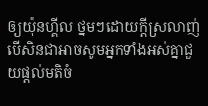ឲ្យយ៉ុនហ្គីល ថ្នមៗដោយក្តីស្រលាញ់បើសិនជាអាចសូមអ្នកទាំងអស់គ្នាជួយផ្តល់មតិចំ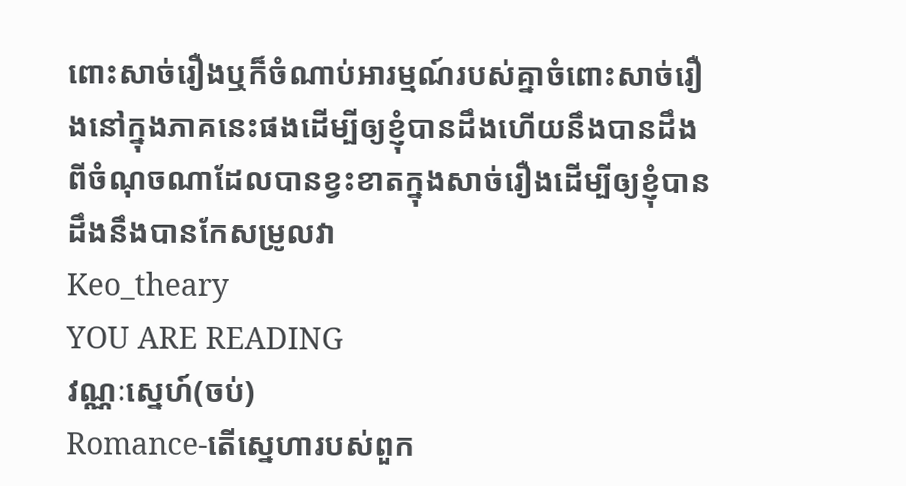ពោះសាច់រឿងឬក៏ចំណាប់អារម្មណ៍របស់គ្នាចំពោះសាច់រឿងនៅក្នុងភាគនេះផងដើម្បីឲ្យខ្ញុំបានដឹងហើយនឹងបានដឹងពីចំណុចណាដែលបានខ្វះខាតក្នុងសាច់រឿងដើម្បីឲ្យខ្ញុំបានដឹងនឹងបានកែសម្រូលវា
Keo_theary
YOU ARE READING
វណ្ណៈស្នេហ៍(ចប់)
Romance-តើស្នេហារបស់ពួក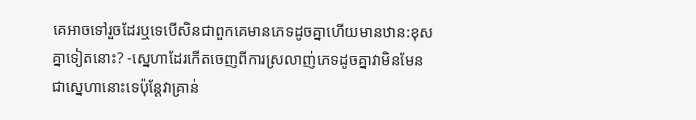គេអាចទៅរួចដែរឬទេបើសិនជាពួកគេមានភេទដូចគ្នាហើយមានឋាន:ខុសគ្នាទៀតនោះ? -ស្នេហាដែរកើតចេញពីការស្រលាញ់ភេទដូចគ្នាវាមិនមែនជាស្នេហានោះទេប៉ុន្តែវាគ្រាន់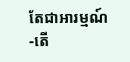តែជាអារម្មណ៍ -តើ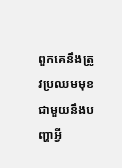ពួកគេនឹងត្រូវប្រឈមមុខជាមួយនឹងបញ្ហាអ្វី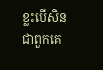ខ្លះបើសិនជាពួកគេ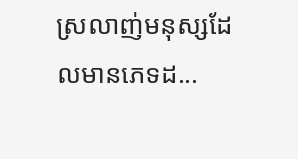ស្រលាញ់មនុស្សដែលមានភេទដ...